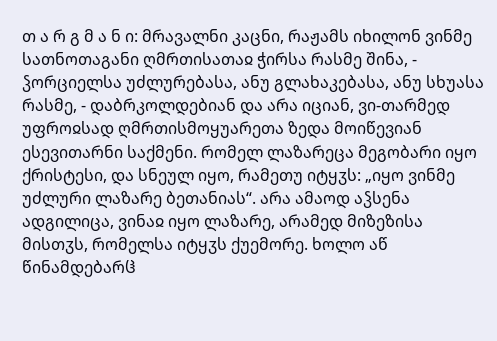თ ა რ გ მ ა ნ ი: მრავალნი კაცნი, რაჟამს იხილონ ვინმე სათნოთაგანი ღმრთისათაჲ ჭირსა რასმე შინა, - ჴორციელსა უძლურებასა, ანუ გლახაკებასა, ანუ სხუასა რასმე, - დაბრკოლდებიან და არა იციან, ვი-თარმედ უფროჲსად ღმრთისმოყუარეთა ზედა მოიწევიან ესევითარნი საქმენი. რომელ ლაზარეცა მეგობარი იყო ქრისტესი, და სნეულ იყო, რამეთუ იტყჳს: „იყო ვინმე უძლური ლაზარე ბეთანიას“. არა ამაოდ აჴსენა ადგილიცა, ვინაჲ იყო ლაზარე, არამედ მიზეზისა მისთჳს, რომელსა იტყჳს ქუემორე. ხოლო აწ წინამდებარჱ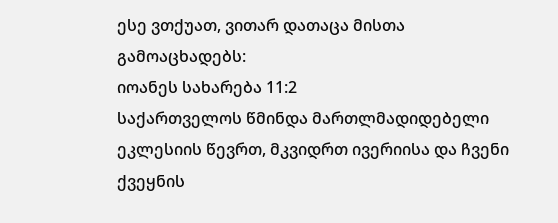ესე ვთქუათ, ვითარ დათაცა მისთა გამოაცხადებს:
იოანეს სახარება 11:2
საქართველოს წმინდა მართლმადიდებელი ეკლესიის წევრთ, მკვიდრთ ივერიისა და ჩვენი ქვეყნის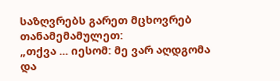საზღვრებს გარეთ მცხოვრებ თანამემამულეთ:
„თქვა ... იესომ: მე ვარ აღდგომა და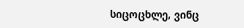სიცოცხლე, ვინც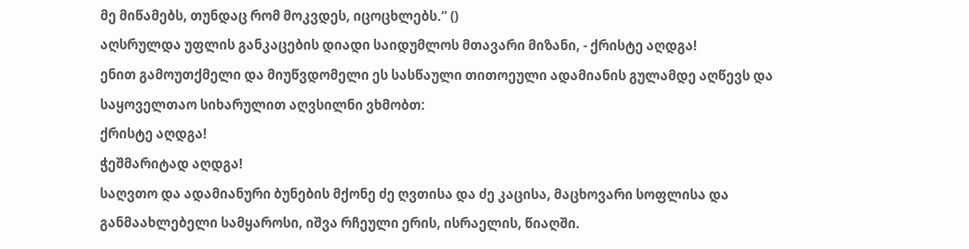მე მიწამებს, თუნდაც რომ მოკვდეს, იცოცხლებს.“ ()
აღსრულდა უფლის განკაცების დიადი საიდუმლოს მთავარი მიზანი, - ქრისტე აღდგა!
ენით გამოუთქმელი და მიუწვდომელი ეს სასწაული თითოეული ადამიანის გულამდე აღწევს და საყოველთაო სიხარულით აღვსილნი ვხმობთ:
ქრისტე აღდგა!
ჭეშმარიტად აღდგა!
საღვთო და ადამიანური ბუნების მქონე ძე ღვთისა და ძე კაცისა, მაცხოვარი სოფლისა და განმაახლებელი სამყაროსი, იშვა რჩეული ერის, ისრაელის, წიაღში.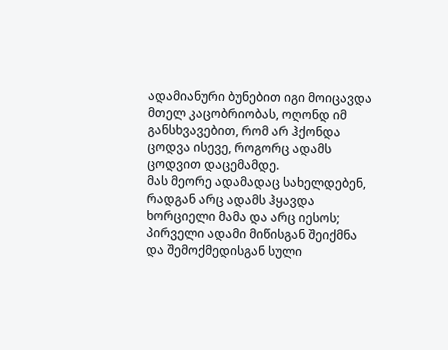ადამიანური ბუნებით იგი მოიცავდა მთელ კაცობრიობას, ოღონდ იმ განსხვავებით, რომ არ ჰქონდა ცოდვა ისევე, როგორც ადამს ცოდვით დაცემამდე.
მას მეორე ადამადაც სახელდებენ, რადგან არც ადამს ჰყავდა ხორციელი მამა და არც იესოს; პირველი ადამი მიწისგან შეიქმნა და შემოქმედისგან სული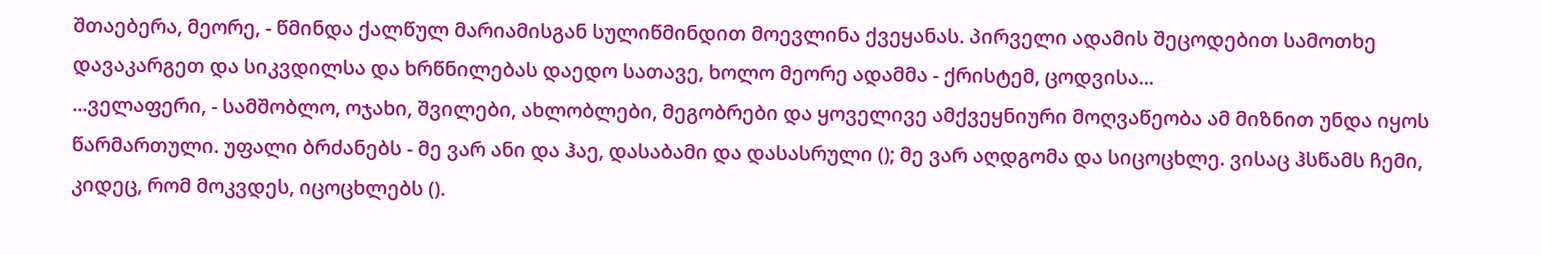შთაებერა, მეორე, - წმინდა ქალწულ მარიამისგან სულიწმინდით მოევლინა ქვეყანას. პირველი ადამის შეცოდებით სამოთხე დავაკარგეთ და სიკვდილსა და ხრწნილებას დაედო სათავე, ხოლო მეორე ადამმა - ქრისტემ, ცოდვისა...
...ველაფერი, - სამშობლო, ოჯახი, შვილები, ახლობლები, მეგობრები და ყოველივე ამქვეყნიური მოღვაწეობა ამ მიზნით უნდა იყოს წარმართული. უფალი ბრძანებს - მე ვარ ანი და ჰაე, დასაბამი და დასასრული (); მე ვარ აღდგომა და სიცოცხლე. ვისაც ჰსწამს ჩემი, კიდეც, რომ მოკვდეს, იცოცხლებს ().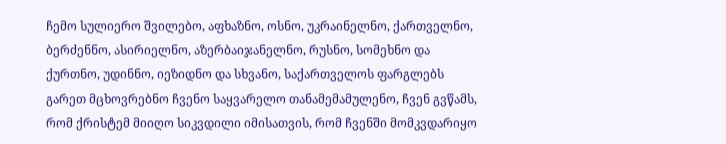ჩემო სულიერო შვილებო, აფხაზნო, ოსნო, უკრაინელნო, ქართველნო, ბერძენნო, ასირიელნო, აზერბაიჯანელნო, რუსნო, სომეხნო და ქურთნო, უდინნო, იეზიდნო და სხვანო, საქართველოს ფარგლებს გარეთ მცხოვრებნო ჩვენო საყვარელო თანამემამულენო, ჩვენ გვწამს, რომ ქრისტემ მიიღო სიკვდილი იმისათვის, რომ ჩვენში მომკვდარიყო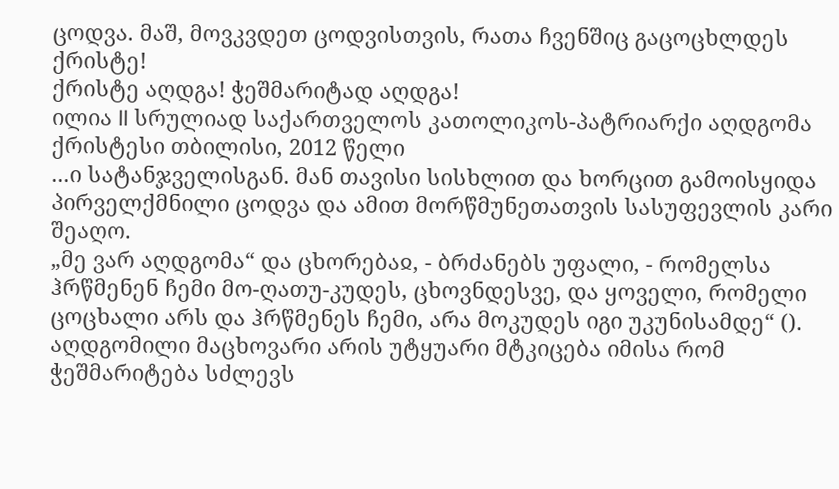ცოდვა. მაშ, მოვკვდეთ ცოდვისთვის, რათა ჩვენშიც გაცოცხლდეს ქრისტე!
ქრისტე აღდგა! ჭეშმარიტად აღდგა!
ილია II სრულიად საქართველოს კათოლიკოს-პატრიარქი აღდგომა ქრისტესი თბილისი, 2012 წელი
...ი სატანჯველისგან. მან თავისი სისხლით და ხორცით გამოისყიდა პირველქმნილი ცოდვა და ამით მორწმუნეთათვის სასუფევლის კარი შეაღო.
„მე ვარ აღდგომა“ და ცხორებაჲ, - ბრძანებს უფალი, - რომელსა ჰრწმენენ ჩემი მო-ღათუ-კუდეს, ცხოვნდესვე, და ყოველი, რომელი ცოცხალი არს და ჰრწმენეს ჩემი, არა მოკუდეს იგი უკუნისამდე“ (). აღდგომილი მაცხოვარი არის უტყუარი მტკიცება იმისა რომ ჭეშმარიტება სძლევს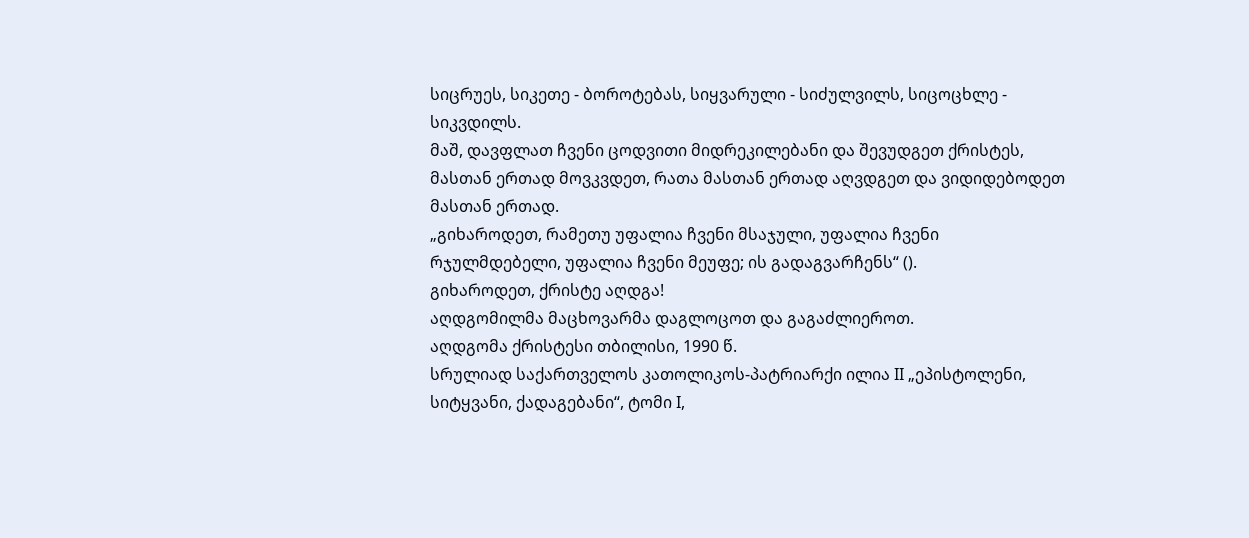სიცრუეს, სიკეთე - ბოროტებას, სიყვარული - სიძულვილს, სიცოცხლე - სიკვდილს.
მაშ, დავფლათ ჩვენი ცოდვითი მიდრეკილებანი და შევუდგეთ ქრისტეს, მასთან ერთად მოვკვდეთ, რათა მასთან ერთად აღვდგეთ და ვიდიდებოდეთ მასთან ერთად.
„გიხაროდეთ, რამეთუ უფალია ჩვენი მსაჯული, უფალია ჩვენი რჯულმდებელი, უფალია ჩვენი მეუფე; ის გადაგვარჩენს“ ().
გიხაროდეთ, ქრისტე აღდგა!
აღდგომილმა მაცხოვარმა დაგლოცოთ და გაგაძლიეროთ.
აღდგომა ქრისტესი თბილისი, 1990 წ.
სრულიად საქართველოს კათოლიკოს-პატრიარქი ილია II „ეპისტოლენი, სიტყვანი, ქადაგებანი“, ტომი I,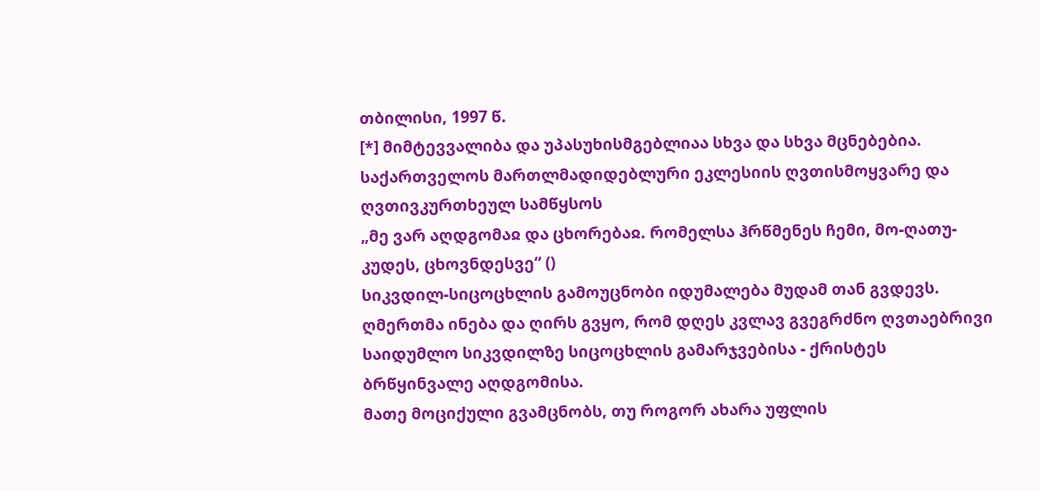თბილისი, 1997 წ.
[*] მიმტევვალიბა და უპასუხისმგებლიაა სხვა და სხვა მცნებებია.
საქართველოს მართლმადიდებლური ეკლესიის ღვთისმოყვარე და ღვთივკურთხეულ სამწყსოს
„მე ვარ აღდგომაჲ და ცხორებაჲ. რომელსა ჰრწმენეს ჩემი, მო-ღათუ-კუდეს, ცხოვნდესვე“ ()
სიკვდილ-სიცოცხლის გამოუცნობი იდუმალება მუდამ თან გვდევს.
ღმერთმა ინება და ღირს გვყო, რომ დღეს კვლავ გვეგრძნო ღვთაებრივი საიდუმლო სიკვდილზე სიცოცხლის გამარჯვებისა - ქრისტეს ბრწყინვალე აღდგომისა.
მათე მოციქული გვამცნობს, თუ როგორ ახარა უფლის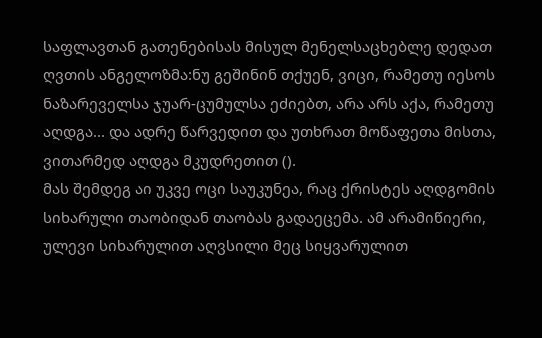საფლავთან გათენებისას მისულ მენელსაცხებლე დედათ ღვთის ანგელოზმა:ნუ გეშინინ თქუენ, ვიცი, რამეთუ იესოს ნაზარეველსა ჯუარ-ცუმულსა ეძიებთ, არა არს აქა, რამეთუ აღდგა... და ადრე წარვედით და უთხრათ მოწაფეთა მისთა, ვითარმედ აღდგა მკუდრეთით ().
მას შემდეგ აი უკვე ოცი საუკუნეა, რაც ქრისტეს აღდგომის სიხარული თაობიდან თაობას გადაეცემა. ამ არამიწიერი, ულევი სიხარულით აღვსილი მეც სიყვარულით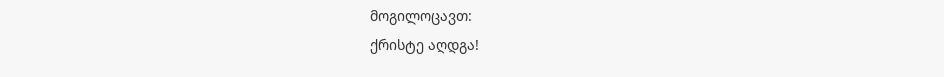მოგილოცავთ:
ქრისტე აღდგა!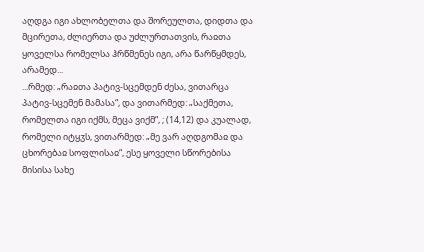აღდგა იგი ახლობელთა და შორეულთა, დიდთა და მცირეთა, ძლიერთა და უძლურთათვის, რაჲთა ყოველსა რომელსა ჰრწმენეს იგი, არა წარწყმდეს, არამედ...
...რმედ: „რაჲთა პატივ-სცემდენ ძესა, ვითარცა პატივ-სცემენ მამასა“, და ვითარმედ: „საქმეთა, რომელთა იგი იქმს, მეცა ვიქმ“, ; (14,12) და კუალად, რომელი იტყჳს, ვითარმედ: „მე ვარ აღდგომაჲ და ცხორებაჲ სოფლისაჲ“, ესე ყოველი სწორებისა მისისა სახე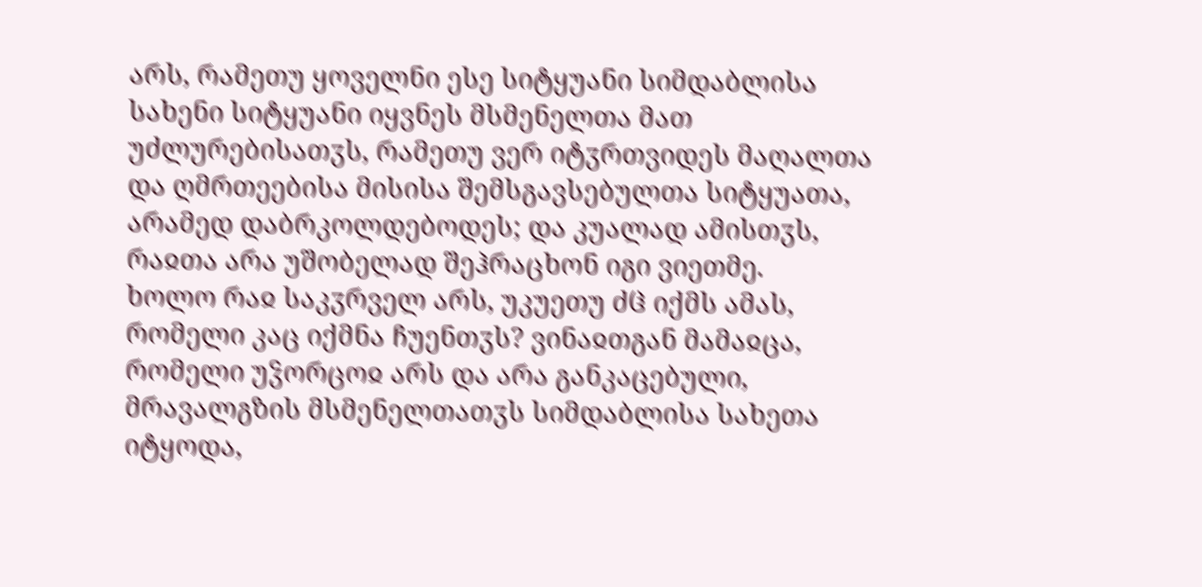არს, რამეთუ ყოველნი ესე სიტყუანი სიმდაბლისა სახენი სიტყუანი იყვნეს მსმენელთა მათ უძლურებისათჳს, რამეთუ ვერ იტჳრთვიდეს მაღალთა და ღმრთეებისა მისისა შემსგავსებულთა სიტყუათა, არამედ დაბრკოლდებოდეს; და კუალად ამისთჳს, რაჲთა არა უშობელად შეჰრაცხონ იგი ვიეთმე.
ხოლო რაჲ საკჳრველ არს, უკუეთუ ძჱ იქმს ამას, რომელი კაც იქმნა ჩუენთჳს? ვინაჲთგან მამაჲცა, რომელი უჴორცოჲ არს და არა განკაცებული, მრავალგზის მსმენელთათჳს სიმდაბლისა სახეთა იტყოდა,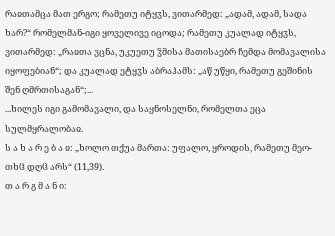რაჲთამცა მათ ერგო; რამეთუ იტყჳს, ვითარმედ: „ადამ, ადამ, სადა ხარ?“ რომელმან-იგი ყოველივე იცოდა; რამეთუ კუალად იტყჳს, ვითარმედ: „რაჲთა ვცნა, უკუეთუ ჴმისა მათისაებრ ჩემდა მომავალისა იყოფებიან“; და კუალად ეტყჳს აბრაჰამს: „აწ უწყი, რამეთუ გეშინის შენ ღმრთისაგან“;...
...ხილეს იგი გამომავალი, და საყნოსელნი, რომელთა ეცა სულმყრალობაჲ.
ს ა ხ ა რ ე ბ ა ჲ: „ხოლო თქუა მართა: უფალო, ყროდის, რამეთუ მეო-თხჱ დღჱ არს“ (11,39).
თ ა რ გ მ ა ნ ი: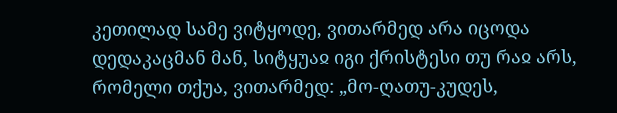კეთილად სამე ვიტყოდე, ვითარმედ არა იცოდა დედაკაცმან მან, სიტყუაჲ იგი ქრისტესი თუ რაჲ არს, რომელი თქუა, ვითარმედ: „მო-ღათუ-კუდეს,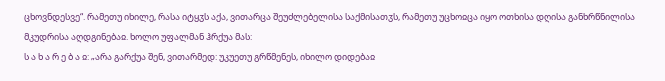ცხოვნდესვე“. რამეთუ იხილე, რასა იტყჳს აქა, ვითარცა შეუძლებელისა საქმისათჳს, რამეთუ უცხოჲცა იყო ოთხისა დღისა განხრწნილისა მკუდრისა აღდგინებაჲ. ხოლო უფალმან ჰრქუა მას:
ს ა ხ ა რ ე ბ ა ჲ: „არა გარქუა შენ, ვითარმედ: უკუეთუ გრწმენეს, იხილო დიდებაჲ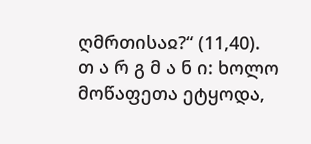ღმრთისაჲ?“ (11,40).
თ ა რ გ მ ა ნ ი: ხოლო მოწაფეთა ეტყოდა,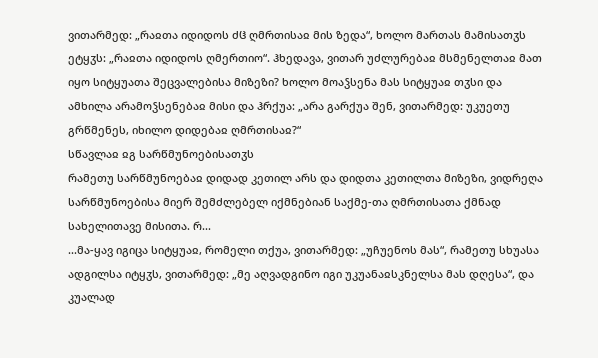ვითარმედ: „რაჲთა იდიდოს ძჱ ღმრთისაჲ მის ზედა“, ხოლო მართას მამისათჳს ეტყჳს: „რაჲთა იდიდოს ღმერთიო“. ჰხედავა, ვითარ უძლურებაჲ მსმენელთაჲ მათ იყო სიტყუათა შეცვალებისა მიზეზი? ხოლო მოაჴსენა მას სიტყუაჲ თჳსი და ამხილა არამოჴსენებაჲ მისი და ჰრქუა: „არა გარქუა შენ, ვითარმედ: უკუეთუ გრწმენეს, იხილო დიდებაჲ ღმრთისაჲ?“
სწავლაჲ ჲგ სარწმუნოებისათჳს
რამეთუ სარწმუნოებაჲ დიდად კეთილ არს და დიდთა კეთილთა მიზეზი, ვიდრეღა სარწმუნოებისა მიერ შემძლებელ იქმნებიან საქმე-თა ღმრთისათა ქმნად სახელითავე მისითა. რ...
...მა-ყავ იგიცა სიტყუაჲ, რომელი თქუა, ვითარმედ: „უჩუენოს მას“, რამეთუ სხუასა ადგილსა იტყჳს, ვითარმედ: „მე აღვადგინო იგი უკუანაჲსკნელსა მას დღესა“, და კუალად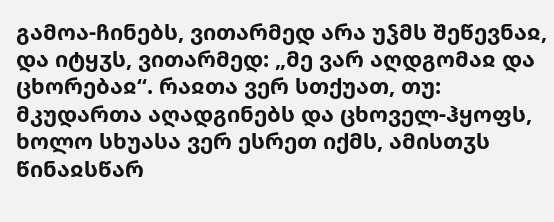გამოა-ჩინებს, ვითარმედ არა უჴმს შეწევნაჲ, და იტყჳს, ვითარმედ: „მე ვარ აღდგომაჲ და ცხორებაჲ“. რაჲთა ვერ სთქუათ, თუ: მკუდართა აღადგინებს და ცხოველ-ჰყოფს, ხოლო სხუასა ვერ ესრეთ იქმს, ამისთჳს წინაჲსწარ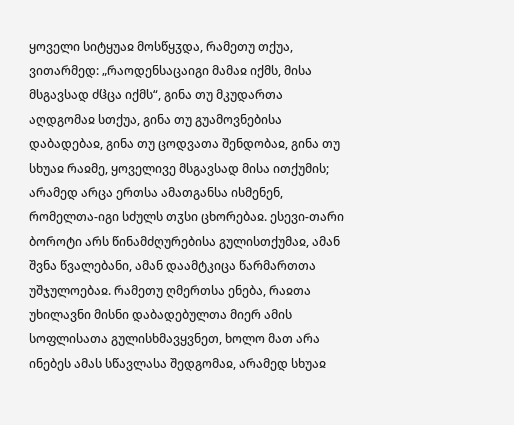ყოველი სიტყუაჲ მოსწყჳდა, რამეთუ თქუა, ვითარმედ: „რაოდენსაცაიგი მამაჲ იქმს, მისა მსგავსად ძჱცა იქმს“, გინა თუ მკუდართა აღდგომაჲ სთქუა, გინა თუ გუამოვნებისა დაბადებაჲ, გინა თუ ცოდვათა შენდობაჲ, გინა თუ სხუაჲ რაჲმე, ყოველივე მსგავსად მისა ითქუმის; არამედ არცა ერთსა ამათგანსა ისმენენ, რომელთა-იგი სძულს თჳსი ცხორებაჲ. ესევი-თარი ბოროტი არს წინამძღურებისა გულისთქუმაჲ, ამან შვნა წვალებანი, ამან დაამტკიცა წარმართთა უშჯულოებაჲ. რამეთუ ღმერთსა ენება, რაჲთა უხილავნი მისნი დაბადებულთა მიერ ამის სოფლისათა გულისხმავყვნეთ, ხოლო მათ არა ინებეს ამას სწავლასა შედგომაჲ, არამედ სხუაჲ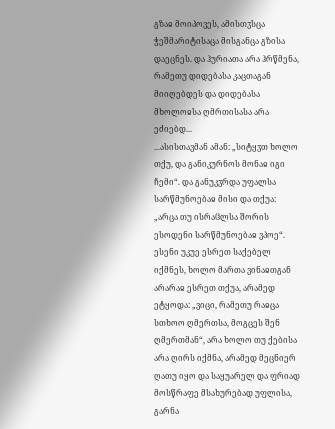გზაჲ მოიპოვეს, ამისთჳსცა ჭეშმარიტისაცა მისგანცა გზისა დაეცნეს. და ჰურიათა არა ჰრწმენა, რამეთუ დიდებასა კაცთაგან მიიღებდეს და დიდებასა მხოლოჲსა ღმრთისასა არა ეძიებდ...
...ასისთავმან ამან: „სიტყჳთ ხოლო თქუ, და განიკურნოს მონაჲ იგი ჩემი“. და განუკჳრდა უფალსა სარწმუნოებაჲ მისი და თქუა: „არცა თუ ისრაჱლსა შორის ესოდენი სარწმუნოებაჲ ვპოე“.
ესენი უკუე ესრეთ საქებელ იქმნეს, ხოლო მართა ვინაჲთგან არარაჲ ესრეთ თქუა, არამედ ეტყოდა: „ვიცი, რამეთუ რაჲცა სთხოო ღმერთსა, მოგცეს შენ ღმერთმან“, არა ხოლო თუ ქებისა არა ღირს იქმნა, არამედ მეცნიერ ღათუ იყო და საყუარელ და ფრიად მოსწრაფე მსახურებად უფლისა, გარნა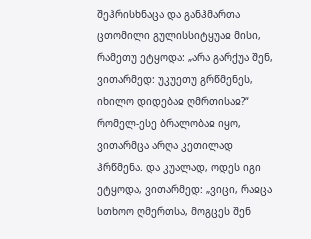შეჰრისხნაცა და განჰმართა ცთომილი გულისსიტყუაჲ მისი, რამეთუ ეტყოდა: „არა გარქუა შენ, ვითარმედ: უკუეთუ გრწმენეს, იხილო დიდებაჲ ღმრთისაჲ?“ რომელ-ესე ბრალობაჲ იყო, ვითარმცა არღა კეთილად ჰრწმენა. და კუალად, ოდეს იგი ეტყოდა, ვითარმედ: „ვიცი, რაჲცა სთხოო ღმერთსა, მოგცეს შენ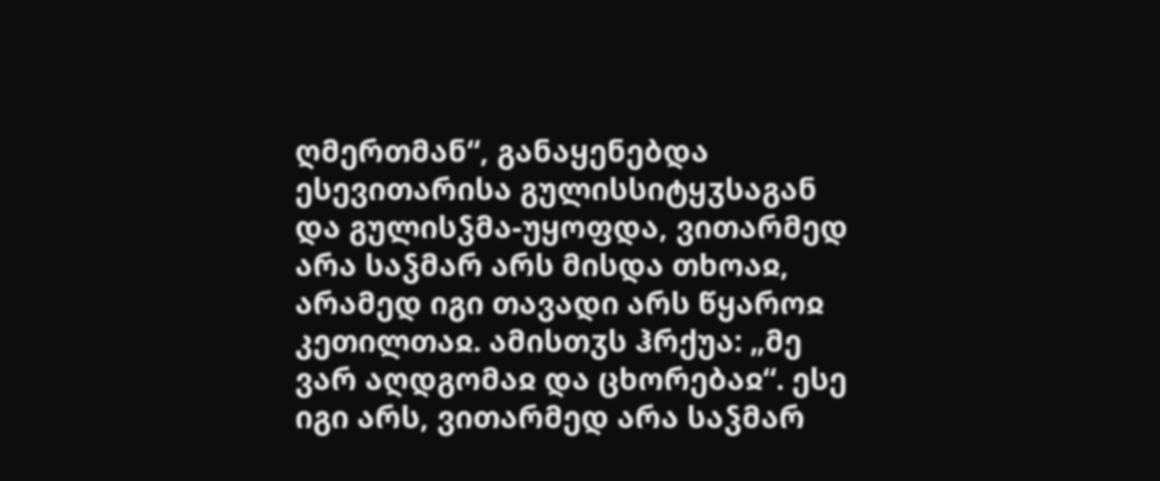ღმერთმან“, განაყენებდა ესევითარისა გულისსიტყჳსაგან და გულისჴმა-უყოფდა, ვითარმედ არა საჴმარ არს მისდა თხოაჲ, არამედ იგი თავადი არს წყაროჲ კეთილთაჲ. ამისთჳს ჰრქუა: „მე ვარ აღდგომაჲ და ცხორებაჲ“. ესე იგი არს, ვითარმედ არა საჴმარ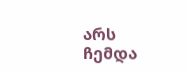არს ჩემდა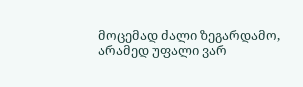მოცემად ძალი ზეგარდამო, არამედ უფალი ვარ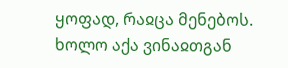ყოფად, რაჲცა მენებოს.
ხოლო აქა ვინაჲთგან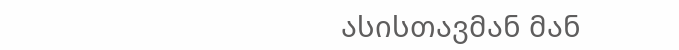ასისთავმან მან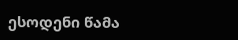ესოდენი წამა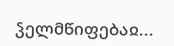ჴელმწიფებაჲ...